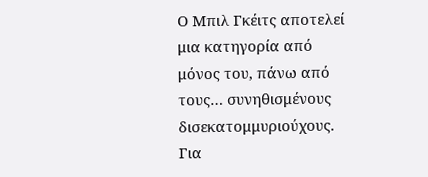Ο Μπιλ Γκέιτς αποτελεί μια κατηγορία από μόνος του, πάνω από τους… συνηθισμένους δισεκατομμυριούχους. Για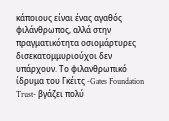κάποιους είναι ένας αγαθός φιλάνθρωπος, αλλά στην πραγματικότητα οσιομάρτυρες δισεκατομμυριούχοι δεν υπάρχουν. Το φιλανθρωπικό ίδρυμα του Γκέιτς -Gates Foundation Trust- βγάζει πολύ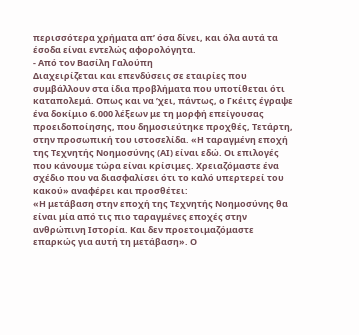περισσότερα χρήματα απ’ όσα δίνει, και όλα αυτά τα έσοδα είναι εντελώς αφορολόγητα.
- Από τον Βασίλη Γαλούπη
Διαχειρίζεται και επενδύσεις σε εταιρίες που συμβάλλουν στα ίδια προβλήματα που υποτίθεται ότι καταπολεμά. Οπως και να ’χει, πάντως, ο Γκέιτς έγραψε ένα δοκίμιο 6.000 λέξεων με τη μορφή επείγουσας προειδοποίησης, που δημοσιεύτηκε προχθές, Τετάρτη, στην προσωπική του ιστοσελίδα. «Η ταραγμένη εποχή της Τεχνητής Νοημοσύνης (AI) είναι εδώ. Οι επιλογές που κάνουμε τώρα είναι κρίσιμες. Χρειαζόμαστε ένα σχέδιο που να διασφαλίσει ότι το καλό υπερτερεί του κακού» αναφέρει και προσθέτει:
«Η μετάβαση στην εποχή της Τεχνητής Νοημοσύνης θα είναι μία από τις πιο ταραγμένες εποχές στην ανθρώπινη Ιστορία. Και δεν προετοιμαζόμαστε επαρκώς για αυτή τη μετάβαση». Ο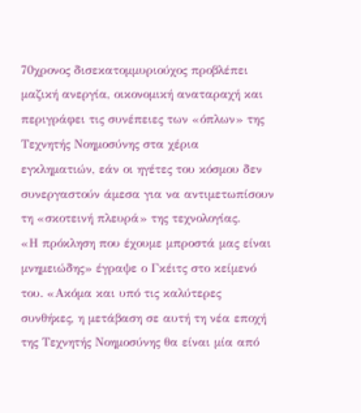70χρονος δισεκατομμυριούχος προβλέπει μαζική ανεργία, οικονομική αναταραχή και περιγράφει τις συνέπειες των «όπλων» της Τεχνητής Νοημοσύνης στα χέρια εγκληματιών, εάν οι ηγέτες του κόσμου δεν συνεργαστούν άμεσα για να αντιμετωπίσουν τη «σκοτεινή πλευρά» της τεχνολογίας.
«Η πρόκληση που έχουμε μπροστά μας είναι μνημειώδης» έγραψε ο Γκέιτς στο κείμενό του. «Ακόμα και υπό τις καλύτερες συνθήκες, η μετάβαση σε αυτή τη νέα εποχή της Τεχνητής Νοημοσύνης θα είναι μία από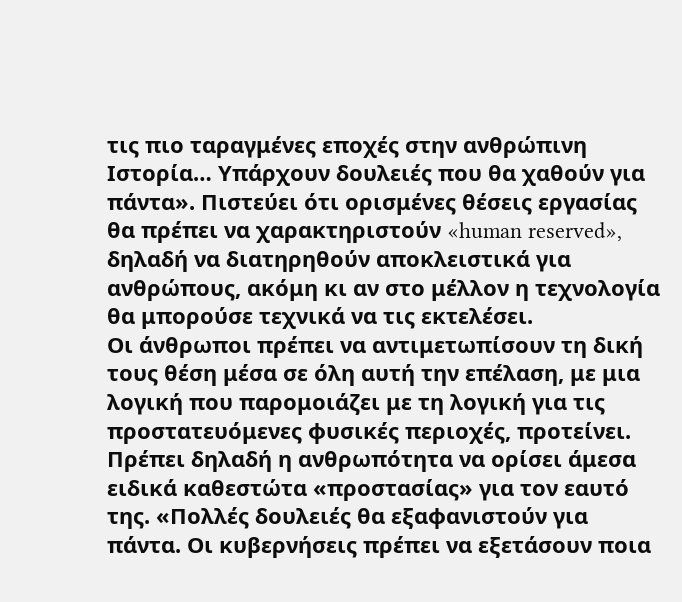τις πιο ταραγμένες εποχές στην ανθρώπινη Ιστορία… Υπάρχουν δουλειές που θα χαθούν για πάντα». Πιστεύει ότι ορισμένες θέσεις εργασίας θα πρέπει να χαρακτηριστούν «human reserved», δηλαδή να διατηρηθούν αποκλειστικά για ανθρώπους, ακόμη κι αν στο μέλλον η τεχνολογία θα μπορούσε τεχνικά να τις εκτελέσει.
Οι άνθρωποι πρέπει να αντιμετωπίσουν τη δική τους θέση μέσα σε όλη αυτή την επέλαση, με μια λογική που παρομοιάζει με τη λογική για τις προστατευόμενες φυσικές περιοχές, προτείνει. Πρέπει δηλαδή η ανθρωπότητα να ορίσει άμεσα ειδικά καθεστώτα «προστασίας» για τον εαυτό της. «Πολλές δουλειές θα εξαφανιστούν για πάντα. Οι κυβερνήσεις πρέπει να εξετάσουν ποια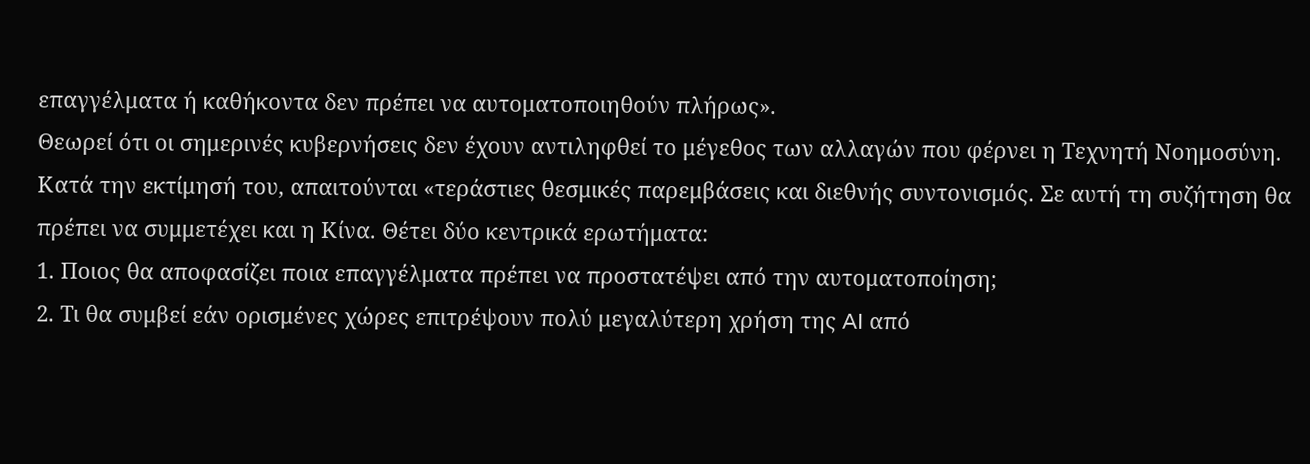επαγγέλματα ή καθήκοντα δεν πρέπει να αυτοματοποιηθούν πλήρως».
Θεωρεί ότι οι σημερινές κυβερνήσεις δεν έχουν αντιληφθεί το μέγεθος των αλλαγών που φέρνει η Τεχνητή Νοημοσύνη. Κατά την εκτίμησή του, απαιτούνται «τεράστιες θεσμικές παρεμβάσεις και διεθνής συντονισμός. Σε αυτή τη συζήτηση θα πρέπει να συμμετέχει και η Κίνα. Θέτει δύο κεντρικά ερωτήματα:
1. Ποιος θα αποφασίζει ποια επαγγέλματα πρέπει να προστατέψει από την αυτοματοποίηση;
2. Τι θα συμβεί εάν ορισμένες χώρες επιτρέψουν πολύ μεγαλύτερη χρήση της AI από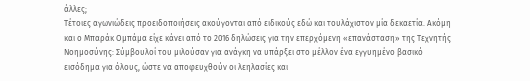άλλες;
Τέτοιες αγωνιώδεις προειδοποιήσεις ακούγονται από ειδικούς εδώ και τουλάχιστον μία δεκαετία. Ακόμη και ο Μπαράκ Ομπάμα είχε κάνει από το 2016 δηλώσεις για την επερχόμενη «επανάσταση» της Τεχνητής Νοημοσύνης: Σύμβουλοί του μιλούσαν για ανάγκη να υπάρξει στο μέλλον ένα εγγυημένο βασικό εισόδημα για όλους, ώστε να αποφευχθούν οι λεηλασίες και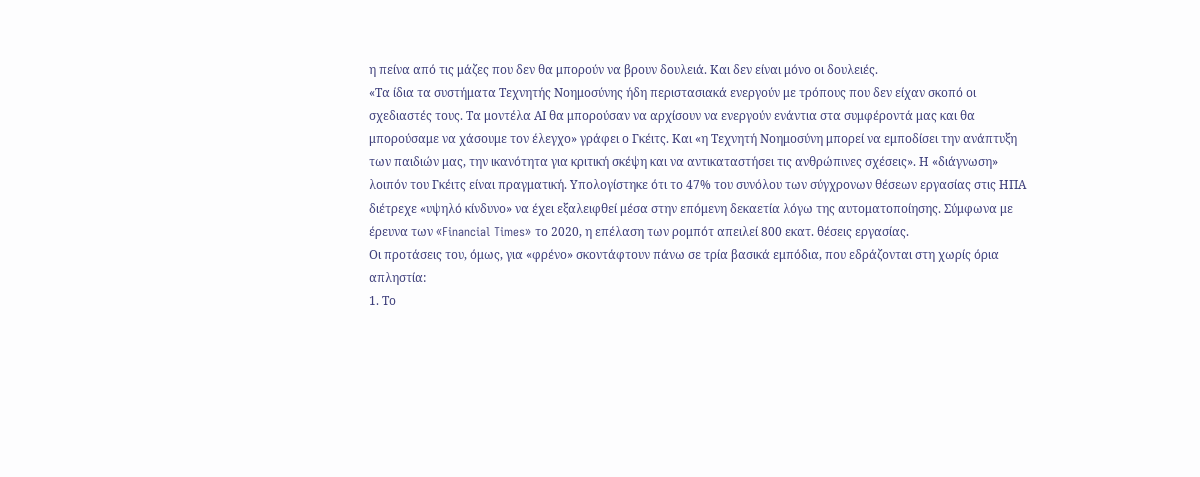η πείνα από τις μάζες που δεν θα μπορούν να βρουν δουλειά. Και δεν είναι μόνο οι δουλειές.
«Τα ίδια τα συστήματα Τεχνητής Νοημοσύνης ήδη περιστασιακά ενεργούν με τρόπους που δεν είχαν σκοπό οι σχεδιαστές τους. Τα μοντέλα ΑΙ θα μπορούσαν να αρχίσουν να ενεργούν ενάντια στα συμφέροντά μας και θα μπορούσαμε να χάσουμε τον έλεγχο» γράφει ο Γκέιτς. Και «η Τεχνητή Νοημοσύνη μπορεί να εμποδίσει την ανάπτυξη των παιδιών μας, την ικανότητα για κριτική σκέψη και να αντικαταστήσει τις ανθρώπινες σχέσεις». Η «διάγνωση» λοιπόν του Γκέιτς είναι πραγματική. Υπολογίστηκε ότι το 47% του συνόλου των σύγχρονων θέσεων εργασίας στις ΗΠΑ διέτρεχε «υψηλό κίνδυνο» να έχει εξαλειφθεί μέσα στην επόμενη δεκαετία λόγω της αυτοματοποίησης. Σύμφωνα με έρευνα των «Financial Times» το 2020, η επέλαση των ρομπότ απειλεί 800 εκατ. θέσεις εργασίας.
Οι προτάσεις του, όμως, για «φρένο» σκοντάφτουν πάνω σε τρία βασικά εμπόδια, που εδράζονται στη χωρίς όρια απληστία:
1. Το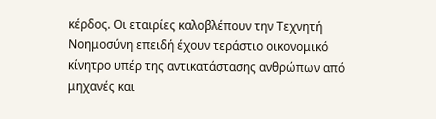κέρδος. Οι εταιρίες καλοβλέπουν την Τεχνητή Νοημοσύνη επειδή έχουν τεράστιο οικονομικό κίνητρο υπέρ της αντικατάστασης ανθρώπων από μηχανές και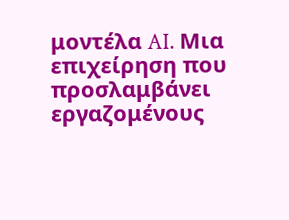μοντέλα AI. Μια επιχείρηση που προσλαμβάνει εργαζομένους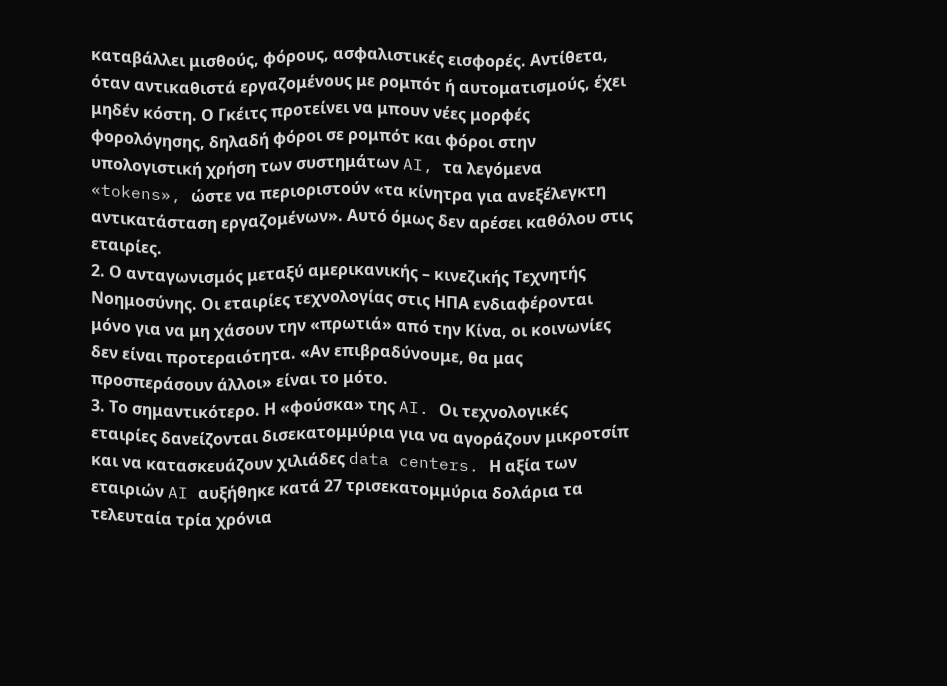καταβάλλει μισθούς, φόρους, ασφαλιστικές εισφορές. Αντίθετα, όταν αντικαθιστά εργαζομένους με ρομπότ ή αυτοματισμούς, έχει μηδέν κόστη. Ο Γκέιτς προτείνει να μπουν νέες μορφές φορολόγησης, δηλαδή φόροι σε ρομπότ και φόροι στην υπολογιστική χρήση των συστημάτων AI, τα λεγόμενα «tokens», ώστε να περιοριστούν «τα κίνητρα για ανεξέλεγκτη αντικατάσταση εργαζομένων». Αυτό όμως δεν αρέσει καθόλου στις εταιρίες.
2. Ο ανταγωνισμός μεταξύ αμερικανικής – κινεζικής Τεχνητής Νοημοσύνης. Οι εταιρίες τεχνολογίας στις ΗΠΑ ενδιαφέρονται μόνο για να μη χάσουν την «πρωτιά» από την Κίνα, οι κοινωνίες δεν είναι προτεραιότητα. «Αν επιβραδύνουμε, θα μας προσπεράσουν άλλοι» είναι το μότο.
3. Το σημαντικότερο. Η «φούσκα» της AI. Οι τεχνολογικές εταιρίες δανείζονται δισεκατομμύρια για να αγοράζουν μικροτσίπ και να κατασκευάζουν χιλιάδες data centers. Η αξία των εταιριών AI αυξήθηκε κατά 27 τρισεκατομμύρια δολάρια τα τελευταία τρία χρόνια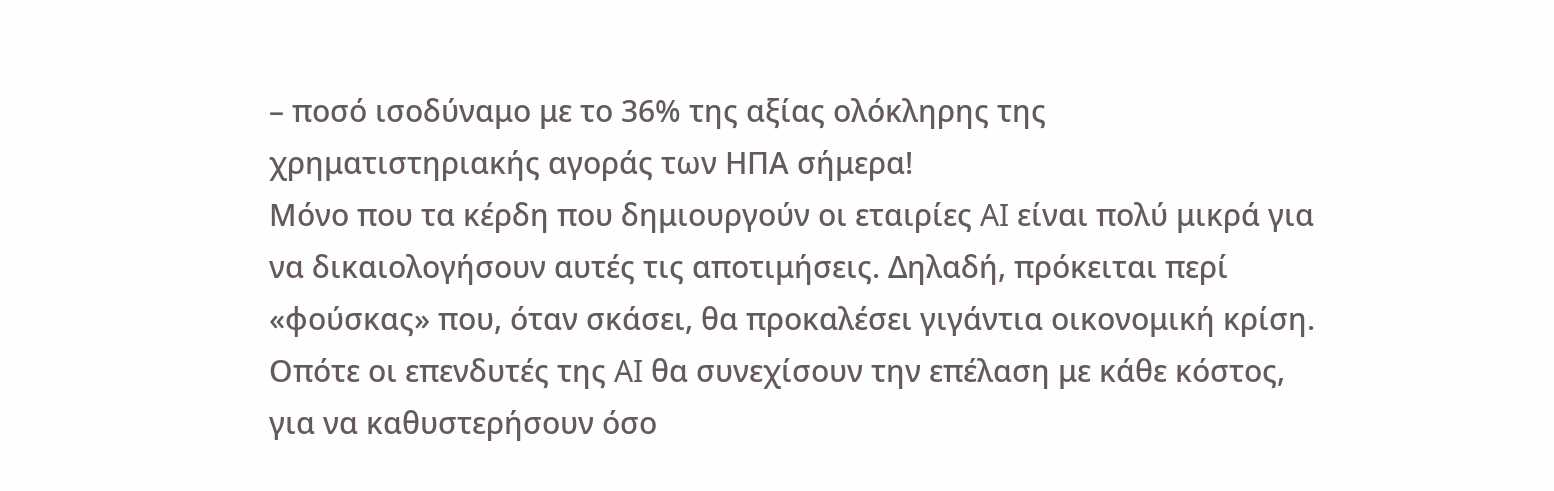– ποσό ισοδύναμο με το 36% της αξίας ολόκληρης της χρηματιστηριακής αγοράς των ΗΠΑ σήμερα!
Μόνο που τα κέρδη που δημιουργούν οι εταιρίες AI είναι πολύ μικρά για να δικαιολογήσουν αυτές τις αποτιμήσεις. Δηλαδή, πρόκειται περί «φούσκας» που, όταν σκάσει, θα προκαλέσει γιγάντια οικονομική κρίση. Οπότε οι επενδυτές της AI θα συνεχίσουν την επέλαση με κάθε κόστος, για να καθυστερήσουν όσο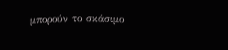μπορούν το σκάσιμο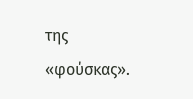της «φούσκας».